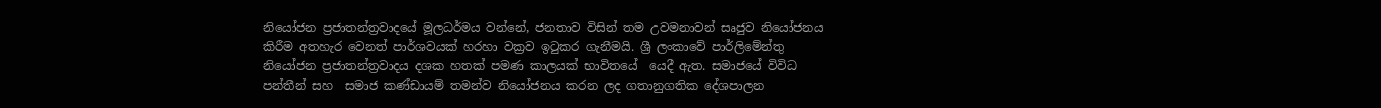නියෝජන ප්‍රජාතන්ත්‍රවාදයේ මූලධර්මය වන්නේ, ජනතාව විසින් තම උවමනාවන් සෘජුව නියෝජනය කිරීම අතහැර වෙනත් පාර්ශවයක් හරහා වක්‍රව ඉටුකර ගැනීමයි. ශ්‍රී ලංකාවේ පාර්ලිමේන්තු නියෝජන ප්‍රජාතන්ත්‍රවාදය දශක හතක් පමණ කාලයක් භාවිතයේ  යෙදී ඇත. සමාජයේ විවිධ පන්තීන් සහ  සමාජ කණ්ඩායම් තමන්ව නියෝජනය කරන ලද ගතානුගතික දේශපාලන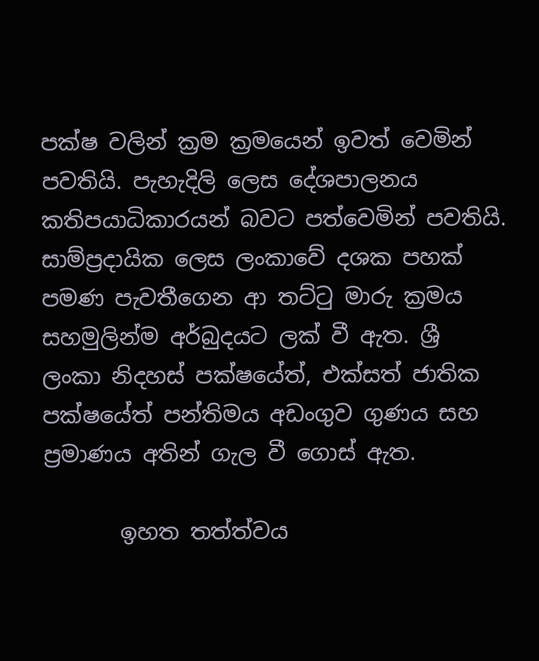පක්ෂ වලින් ක්‍රම ක්‍රමයෙන් ඉවත් වෙමින් පවතියි. පැහැදිලි ලෙස දේශපාලනය කතිපයාධිකාරයන් බවට පත්වෙමින් පවතියි. සාම්ප්‍රදායික ලෙස ලංකාවේ දශක පහක් පමණ පැවතීගෙන ආ තට්ටු මාරු ක්‍රමය සහමුලින්ම අර්බුදයට ලක් වී ඇත. ශ්‍රී ලංකා නිදහස් පක්ෂයේත්, එක්සත් ජාතික පක්ෂයේත් පන්තිමය අඩංගුව ගුණය සහ ප්‍රමාණය අතින් ගැල වී ගොස් ඇත.

       ඉහත තත්ත්වය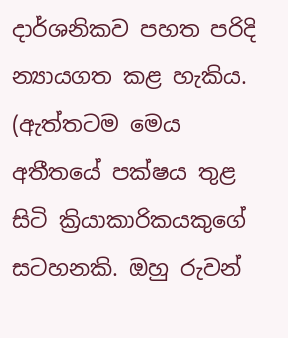දාර්ශනිකව පහත පරිදි න්‍යායගත කළ හැකිය. (ඇත්තටම මෙය අතීතයේ පක්ෂය තුළ සිටි ක්‍රියාකාරිකයකුගේ සටහනකි. ඔහු රුවන්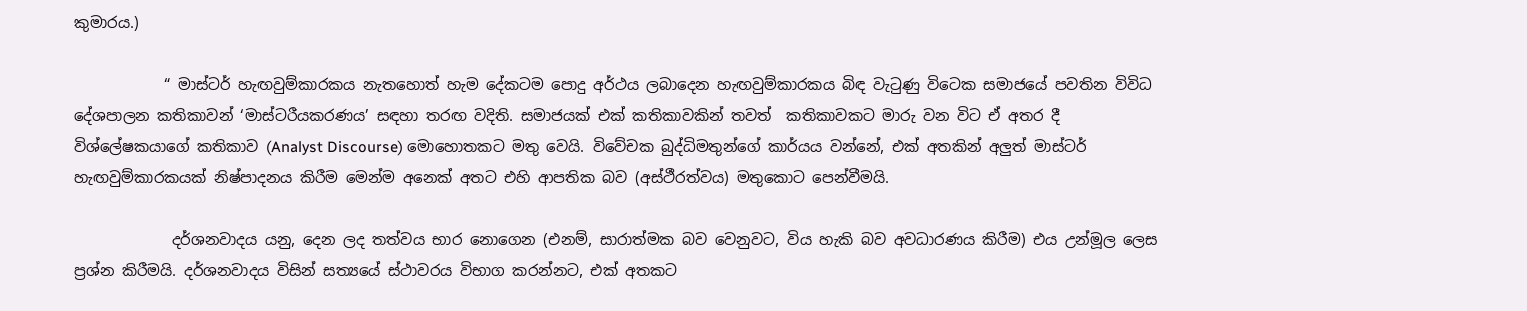කුමාරය.)

            “ මාස්ටර් හැඟවුම්කාරකය නැතහොත් හැම දේකටම පොදු අර්ථය ලබාදෙන හැඟවුම්කාරකය බිඳ වැටුණු විටෙක සමාජයේ පවතින විවිධ දේශපාලන කතිකාවන් ‘මාස්ටරීයකරණය’ සඳහා තරඟ වදිති. සමාජයක් එක් කතිකාවකින් තවත්  කතිකාවකට මාරු වන විට ඒ අතර දී විශ්ලේෂකයාගේ කතිකාව (Analyst Discourse) මොහොතකට මතු වෙයි. විවේචක බුද්ධිමතුන්ගේ කාර්යය වන්නේ, එක් අතකින් අලුත් මාස්ටර් හැඟවුම්කාරකයක් නිෂ්පාදනය කිරීම මෙන්ම අනෙක් අතට එහි ආපතික බව (අස්ථීරත්වය) මතුකොට පෙන්වීමයි.

             දර්ශනවාදය යනු, දෙන ලද තත්වය භාර නොගෙන (එනම්, සාරාත්මක බව වෙනුවට, විය හැකි බව අවධාරණය කිරීම) එය උන්මූල ලෙස ප්‍රශ්න කිරීමයි. දර්ශනවාදය විසින් සත්‍යයේ ස්ථාවරය විභාග කරන්නට, එක් අතකට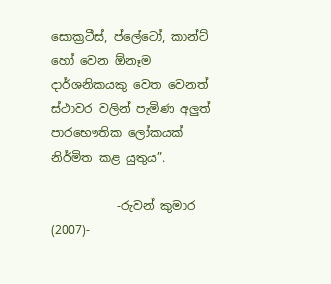සොක්‍රටීස්, ප්ලේටෝ, කාන්ට් හෝ වෙන ඕනෑම දාර්ශනිකයකු වෙත වෙනත් ස්ථාවර වලින් පැමිණ අලුත් පාරභෞතික ලෝකයක් නිර්මිත කළ යුතුය”.

           -රුවන් කුමාර (2007)-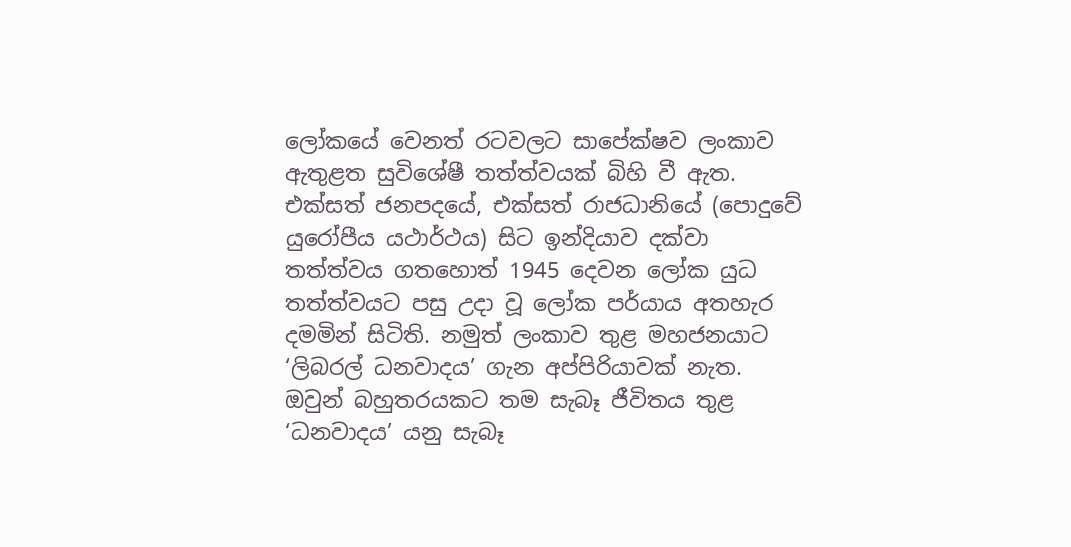ලෝකයේ වෙනත් රටවලට සාපේක්ෂව ලංකාව ඇතුළත සුවිශේෂී තත්ත්වයක් බිහි වී ඇත. එක්සත් ජනපදයේ, එක්සත් රාජධානියේ (පොදුවේ යුරෝපීය යථාර්ථය) සිට ඉන්දියාව දක්වා තත්ත්වය ගතහොත් 1945 දෙවන ලෝක යුධ තත්ත්වයට පසු උදා වූ ලෝක පර්යාය අතහැර දමමින් සිටිති. නමුත් ලංකාව තුළ මහජනයාට ‘ලිබරල් ධනවාදය’ ගැන අප්පිරියාවක් නැත. ඔවුන් බහුතරයකට තම සැබෑ ජීවිතය තුළ ‘ධනවාදය’ යනු සැබෑ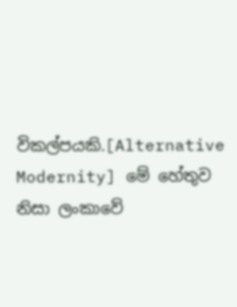විකල්පයකි.[Alternative Modernity] මේ හේතුව නිසා ලංකාවේ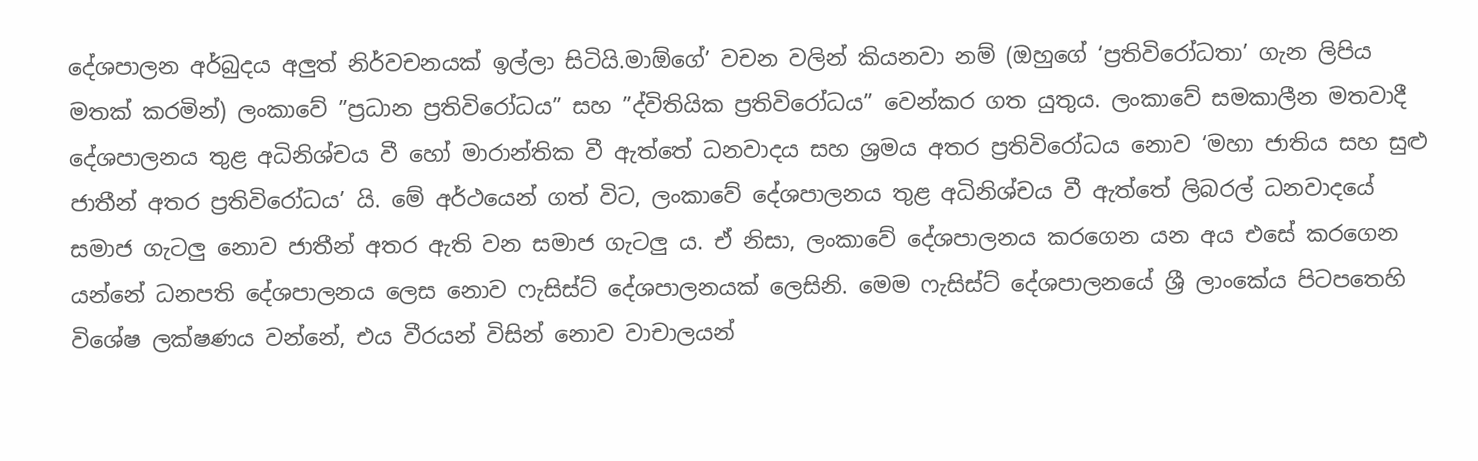දේශපාලන අර්බුදය අලුත් නිර්වචනයක් ඉල්ලා සිටියි.මාඕගේ’ වචන වලින් කියනවා නම් (ඔහුගේ ‘ප්‍රතිවිරෝධතා’ ගැන ලිපිය මතක් කරමින්) ලංකාවේ ”ප්‍රධාන ප්‍රතිවිරෝධය” සහ ”ද්විතියික ප්‍රතිවිරෝධය” වෙන්කර ගත යුතුය. ලංකාවේ සමකාලීන මතවාදී දේශපාලනය තුළ අධිනිශ්චය වී හෝ මාරාන්තික වී ඇත්තේ ධනවාදය සහ ශ්‍රමය අතර ප්‍රතිවිරෝධය නොව ‘මහා ජාතිය සහ සුළු ජාතීන් අතර ප්‍රතිවිරෝධය’ යි. මේ අර්ථයෙන් ගත් විට, ලංකාවේ දේශපාලනය තුළ අධිනිශ්චය වී ඇත්තේ ලිබරල් ධනවාදයේ සමාජ ගැටලු නොව ජාතීන් අතර ඇති වන සමාජ ගැටලු ය. ඒ නිසා, ලංකාවේ දේශපාලනය කරගෙන යන අය එසේ කරගෙන යන්නේ ධනපති දේශපාලනය ලෙස නොව ෆැසිස්ට් දේශපාලනයක් ලෙසිනි. මෙම ෆැසිස්ට් දේශපාලනයේ ශ්‍රී ලාංකේය පිටපතෙහි විශේෂ ලක්ෂණය වන්නේ, එය වීරයන් විසින් නොව වාචාලයන්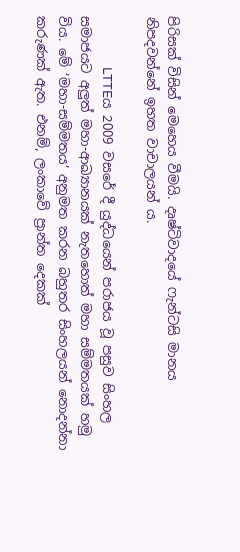පිරිසක් විසින් මෙහෙය වීමයි. දෘෂ්ටිවාදයේ ෆැන්ටසි මානය නිපදවන්නේ ඉහත වාචාලයන් ය.

                 LTTEය 2009 වසරේ දී යුද්ධයෙන් පරාජය වූ පසුව සිංහල සමාජයට අලුත් මහා-ආඛ්‍යානයක් නැතහොත් මහා සම්මතයක් හමු විය. මේ ‘මහා-සම්මතය’ අනුමත කරන බහුතර සිංහලයන් නොදන්නා කරුණක් ඇත. එනම්, ලංකාවේ ප්‍රාන්ත දෙකක්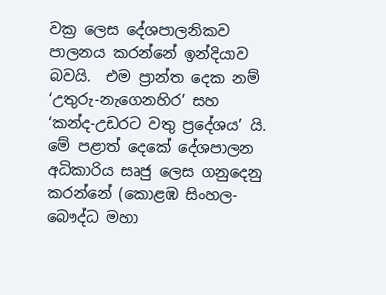වක්‍ර ලෙස දේශපාලනිකව පාලනය කරන්නේ ඉන්දියාව බවයි.  එම ප්‍රාන්ත දෙක නම් ‘උතුරු-නැගෙනහිර’ සහ ‘කන්ද-උඩරට වතු ප්‍රදේශය’ යි. මේ පළාත් දෙකේ දේශපාලන අධිකාරිය සෘජු ලෙස ගනුදෙනු කරන්නේ (කොළඹ සිංහල-බෞද්ධ මහා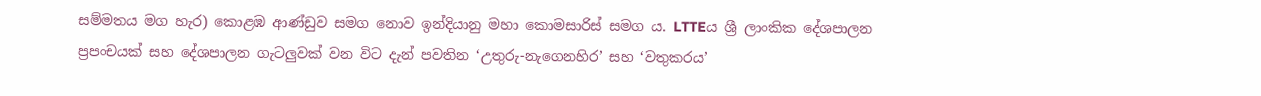සම්මතය මග හැර) කොළඹ ආණ්ඩුව සමග නොව ඉන්දියානු මහා කොමසාරිස් සමග ය. LTTEය ශ්‍රී ලාංකික දේශපාලන ප්‍රපංචයක් සහ දේශපාලන ගැටලුවක් වන විට දැන් පවතින ‘උතුරු-නැගෙනහිර’ සහ ‘වතුකරය’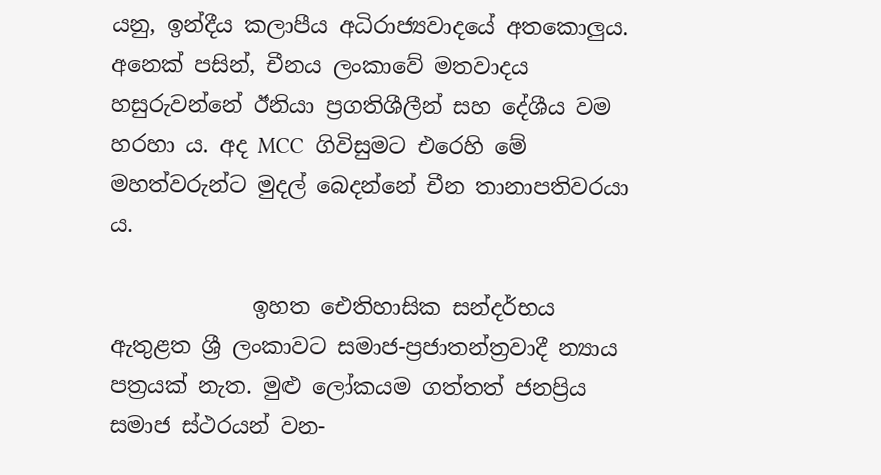යනු, ඉන්දීය කලාපීය අධිරාජ්‍යවාදයේ අතකොලුය. අනෙක් පසින්, චීනය ලංකාවේ මතවාදය හසුරුවන්නේ ඊනියා ප්‍රගතිශීලීන් සහ දේශීය වම හරහා ය. අද MCC  ගිවිසුමට එරෙහි මේ මහත්වරුන්ට මුදල් බෙදන්නේ චීන තානාපතිවරයා ය.

             ඉහත ඓතිහාසික සන්දර්භය ඇතුළත ශ්‍රී ලංකාවට සමාජ-ප්‍රජාතන්ත්‍රවාදී න්‍යාය පත්‍රයක් නැත. මුළු ලෝකයම ගත්තත් ජනප්‍රිය සමාජ ස්ථරයන් වන-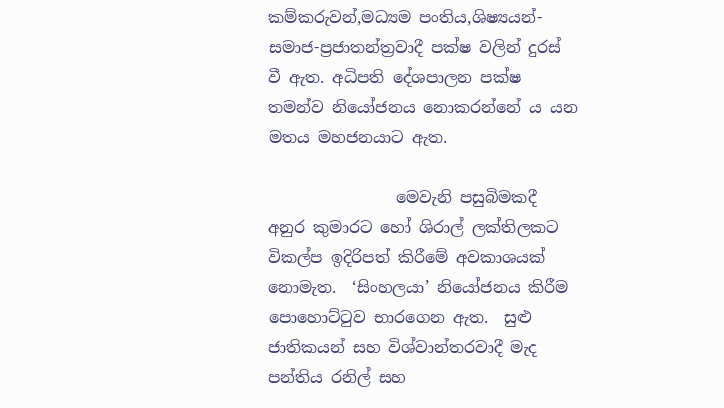කම්කරුවන්,මධ්‍යම පංතිය,ශිෂ්‍යයන්- සමාජ-ප්‍රජාතන්ත්‍රවාදී පක්ෂ වලින් දුරස් වී ඇත. අධිපති දේශපාලන පක්ෂ තමන්ව නියෝජනය නොකරන්නේ ය යන මතය මහජනයාට ඇත.

                මෙවැනි පසුබිමකදී අනුර කුමාරට හෝ ශිරාල් ලක්තිලකට විකල්ප ඉදිරිපත් කිරීමේ අවකාශයක් නොමැත.  ‘සිංහලයා’ නියෝජනය කිරීම පොහොට්ටුව භාරගෙන ඇත.  සුළු ජාතිකයන් සහ විශ්වාන්තරවාදී මැද පන්තිය රනිල් සහ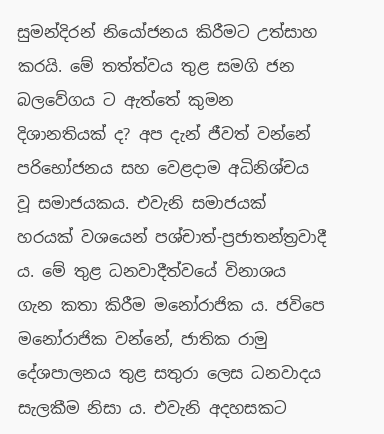සුමන්දිරන් නියෝජනය කිරීමට උත්සාහ කරයි. මේ තත්ත්වය තුළ සමගි ජන බලවේගය ට ඇත්තේ කුමන දිශානතියක් ද? අප දැන් ජීවත් වන්නේ පරිභෝජනය සහ වෙළදාම අධිනිශ්චය වූ සමාජයකය. එවැනි සමාජයක් හරයක් වශයෙන් පශ්චාත්-ප්‍රජාතන්ත්‍රවාදී ය. මේ තුළ ධනවාදීත්වයේ විනාශය ගැන කතා කිරීම මනෝරාජික ය. ජවිපෙ මනෝරාජික වන්නේ, ජාතික රාමු දේශපාලනය තුළ සතුරා ලෙස ධනවාදය සැලකීම නිසා ය. එවැනි අදහසකට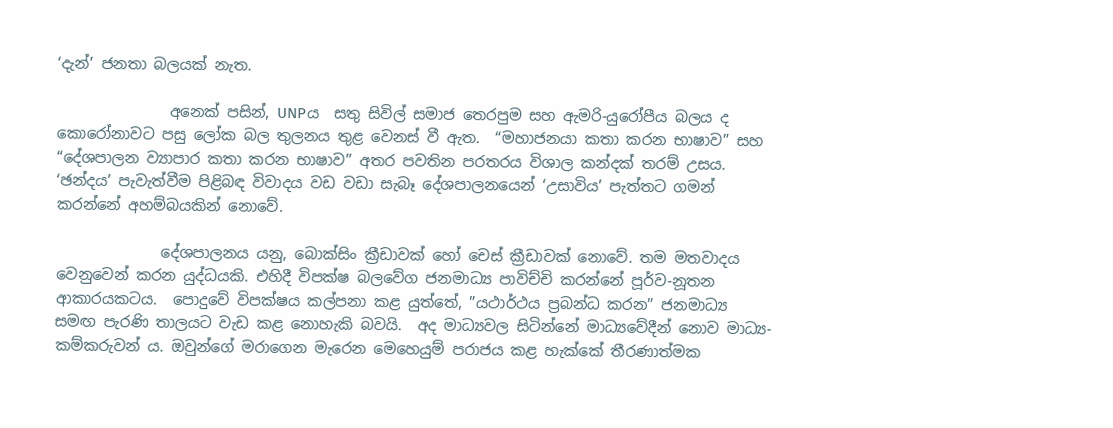‘දැන්’ ජනතා බලයක් නැත.

               අනෙක් පසින්, UNPය  සතු සිවිල් සමාජ තෙරපුම සහ ඇමරි-යුරෝපීය බලය ද කොරෝනාවට පසු ලෝක බල තුලනය තුළ වෙනස් වී ඇත.  “මහාජනයා කතා කරන භාෂාව” සහ “දේශපාලන ව්‍යාපාර කතා කරන භාෂාව” අතර පවතින පරතරය විශාල කන්දක් තරම් උසය. ‘ඡන්දය’ පැවැත්වීම පිළිබඳ විවාදය වඩ වඩා සැබෑ දේශපාලනයෙන් ‘උසාවිය’ පැත්තට ගමන් කරන්නේ අහම්බයකින් නොවේ.

              දේශපාලනය යනු, බොක්සිං ක්‍රීඩාවක් හෝ චෙස් ක්‍රීඩාවක් නොවේ. තම මතවාදය වෙනුවෙන් කරන යුද්ධයකි. එහිදී විපක්ෂ බලවේග ජනමාධ්‍ය පාවිච්චි කරන්නේ පූර්ව-නූතන ආකාරයකටය.  පොදුවේ විපක්ෂය කල්පනා කළ යුත්තේ, ”යථාර්ථය ප්‍රබන්ධ කරන” ජනමාධ්‍ය සමඟ පැරණි තාලයට වැඩ කළ නොහැකි බවයි.  අද මාධ්‍යවල සිටින්නේ මාධ්‍යවේදීන් නොව මාධ්‍ය-කම්කරුවන් ය. ඔවුන්ගේ මරාගෙන මැරෙන මෙහෙයුම් පරාජය කළ හැක්කේ තීරණාත්මක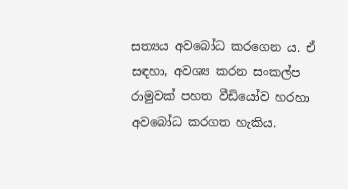සත්‍යය අවබෝධ කරගෙන ය. ඒ සඳහා, අවශ්‍ය කරන සංකල්ප රාමුවක් පහත වීඩියෝව හරහා අවබෝධ කරගත හැකිය.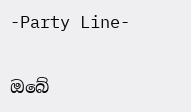-Party Line-

ඔබේ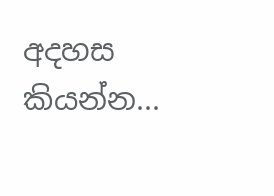අදහස කියන්න...